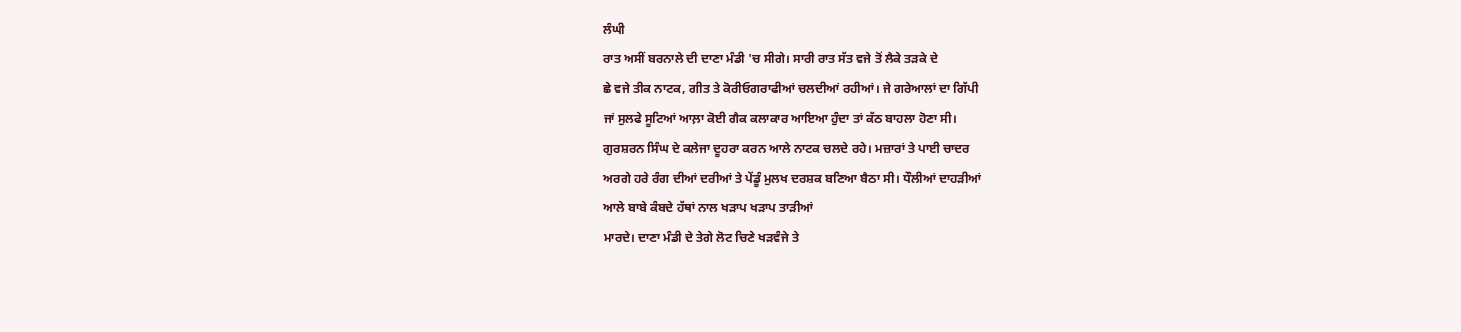ਲੰਘੀ
ਰਾਤ ਅਸੀਂ ਬਰਨਾਲੇ ਦੀ ਦਾਣਾ ਮੰਡੀ 'ਚ ਸੀਗੇ। ਸਾਰੀ ਰਾਤ ਸੱਤ ਵਜੇ ਤੋਂ ਲੈਕੇ ਤੜਕੇ ਦੇ
ਛੇ ਵਜੇ ਤੀਕ ਨਾਟਕ, ਗੀਤ ਤੇ ਕੋਰੀਓਗਰਾਫੀਆਂ ਚਲਦੀਆਂ ਰਹੀਆਂ। ਜੇ ਗਰੇਆਲਾਂ ਦਾ ਗਿੱਪੀ
ਜਾਂ ਸੁਲਫੇ ਸੂਟਿਆਂ ਆਲ਼ਾ ਕੋਈ ਗੈਕ ਕਲਾਕਾਰ ਆਇਆ ਹੁੰਦਾ ਤਾਂ ਕੱਠ ਬਾਹਲਾ ਹੋਣਾ ਸੀ।
ਗੁਰਸ਼ਰਨ ਸਿੰਘ ਦੇ ਕਲੇਜਾ ਦੂਹਰਾ ਕਰਨ ਆਲੇ ਨਾਟਕ ਚਲਦੇ ਰਹੇ। ਮਜ਼ਾਰਾਂ ਤੇ ਪਾਈ ਚਾਦਰ
ਅਰਗੇ ਹਰੇ ਰੰਗ ਦੀਆਂ ਦਰੀਆਂ ਤੇ ਪੇਂਡੂੰ ਮੁਲਖ ਦਰਸ਼ਕ ਬਣਿਆ ਬੈਠਾ ਸੀ। ਧੌਲੀਆਂ ਦਾਹੜੀਆਂ
ਆਲੇ ਬਾਬੇ ਕੰਬਦੇ ਹੱਥਾਂ ਨਾਲ ਖੜਾਪ ਖੜਾਪ ਤਾੜੀਆਂ
ਮਾਰਦੇ। ਦਾਣਾ ਮੰਡੀ ਦੇ ਤੇਗੇ ਲੋਟ ਚਿਣੇ ਖੜਵੰਜੇ ਤੇ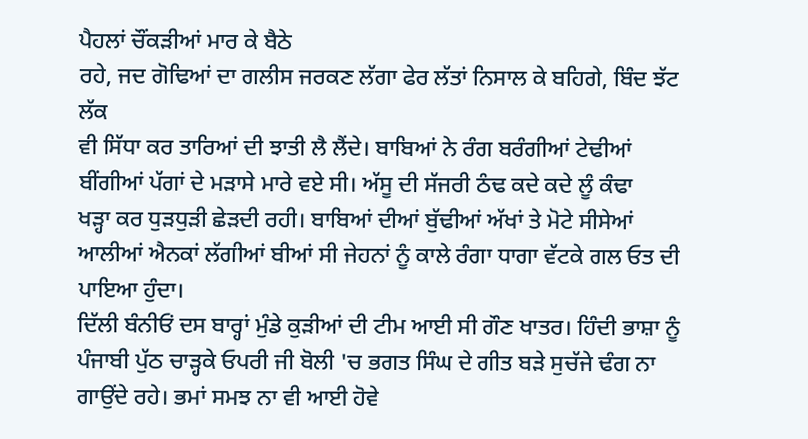ਪੈਹਲਾਂ ਚੌਂਕੜੀਆਂ ਮਾਰ ਕੇ ਬੈਠੇ
ਰਹੇ, ਜਦ ਗੋਢਿਆਂ ਦਾ ਗਲੀਸ ਜਰਕਣ ਲੱਗਾ ਫੇਰ ਲੱਤਾਂ ਨਿਸਾਲ ਕੇ ਬਹਿਗੇ, ਬਿੰਦ ਝੱਟ ਲੱਕ
ਵੀ ਸਿੱਧਾ ਕਰ ਤਾਰਿਆਂ ਦੀ ਝਾਤੀ ਲੈ ਲੈਂਦੇ। ਬਾਬਿਆਂ ਨੇ ਰੰਗ ਬਰੰਗੀਆਂ ਟੇਢੀਆਂ
ਬੀਂਗੀਆਂ ਪੱਗਾਂ ਦੇ ਮੜਾਸੇ ਮਾਰੇ ਵਏ ਸੀ। ਅੱਸੂ ਦੀ ਸੱਜਰੀ ਠੰਢ ਕਦੇ ਕਦੇ ਲੂੰ ਕੰਢਾ
ਖੜ੍ਹਾ ਕਰ ਧੁੜਧੁੜੀ ਛੇੜਦੀ ਰਹੀ। ਬਾਬਿਆਂ ਦੀਆਂ ਬੁੱਢੀਆਂ ਅੱਖਾਂ ਤੇ ਮੋਟੇ ਸੀਸੇਆਂ
ਆਲੀਆਂ ਐਨਕਾਂ ਲੱਗੀਆਂ ਬੀਆਂ ਸੀ ਜੇਹਨਾਂ ਨੂੰ ਕਾਲੇ ਰੰਗਾ ਧਾਗਾ ਵੱਟਕੇ ਗਲ ਓਤ ਦੀ
ਪਾਇਆ ਹੁੰਦਾ।
ਦਿੱਲੀ ਬੰਨੀਓਂ ਦਸ ਬਾਰ੍ਹਾਂ ਮੁੰਡੇ ਕੁੜੀਆਂ ਦੀ ਟੀਮ ਆਈ ਸੀ ਗੌਣ ਖਾਤਰ। ਹਿੰਦੀ ਭਾਸ਼ਾ ਨੂੰ ਪੰਜਾਬੀ ਪੁੱਠ ਚਾੜ੍ਹਕੇ ਓਪਰੀ ਜੀ ਬੋਲੀ 'ਚ ਭਗਤ ਸਿੰਘ ਦੇ ਗੀਤ ਬੜੇ ਸੁਚੱਜੇ ਢੰਗ ਨਾ ਗਾਉਂਦੇ ਰਹੇ। ਭਮਾਂ ਸਮਝ ਨਾ ਵੀ ਆਈ ਹੋਵੇ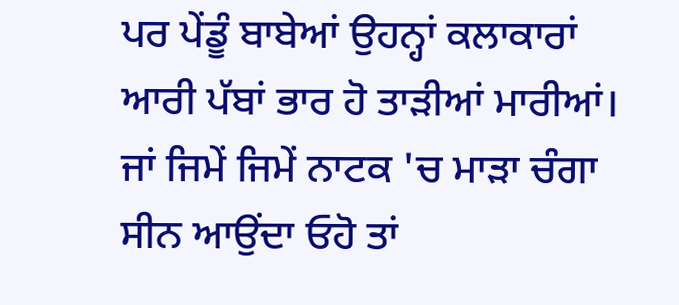ਪਰ ਪੇਂਡੂੰ ਬਾਬੇਆਂ ਉਹਨ੍ਹਾਂ ਕਲਾਕਾਰਾਂ ਆਰੀ ਪੱਬਾਂ ਭਾਰ ਹੋ ਤਾੜੀਆਂ ਮਾਰੀਆਂ।
ਜਾਂ ਜਿਮੇਂ ਜਿਮੇਂ ਨਾਟਕ 'ਚ ਮਾੜਾ ਚੰਗਾ ਸੀਨ ਆਉਂਦਾ ਓਹੋ ਤਾਂ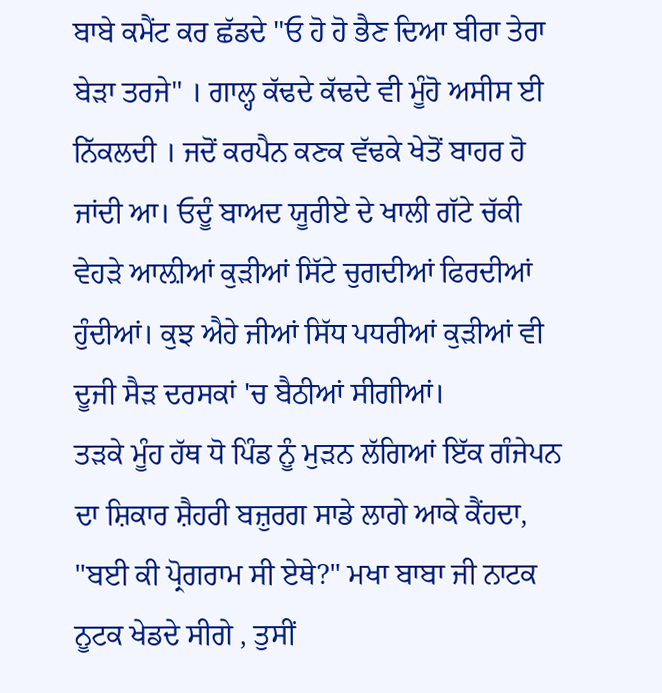ਬਾਬੇ ਕਮੈਂਟ ਕਰ ਛੱਡਦੇ "ਓ ਹੋ ਹੋ ਭੈਣ ਦਿਆ ਬੀਰਾ ਤੇਰਾ ਬੇੜਾ ਤਰਜੇ" । ਗਾਲ੍ਹ ਕੱਢਦੇ ਕੱਢਦੇ ਵੀ ਮੂੰਹੋ ਅਸੀਸ ਈ ਨਿੱਕਲਦੀ । ਜਦੋਂ ਕਰਪੈਨ ਕਣਕ ਵੱਢਕੇ ਖੇਤੋਂ ਬਾਹਰ ਹੋ ਜਾਂਦੀ ਆ। ਓਦੂੰ ਬਾਅਦ ਯੂਰੀਏ ਦੇ ਖਾਲੀ ਗੱਟੇ ਚੱਕੀ ਵੇਹੜੇ ਆਲ਼ੀਆਂ ਕੁੜੀਆਂ ਸਿੱਟੇ ਚੁਗਦੀਆਂ ਫਿਰਦੀਆਂ ਹੁੰਦੀਆਂ। ਕੁਝ ਐਹੇ ਜੀਆਂ ਸਿੱਧ ਪਧਰੀਆਂ ਕੁੜੀਆਂ ਵੀ ਦੂਜੀ ਸੈੜ ਦਰਸਕਾਂ 'ਚ ਬੈਠੀਆਂ ਸੀਗੀਆਂ।
ਤੜਕੇ ਮੂੰਹ ਹੱਥ ਧੋ ਪਿੰਡ ਨੂੰ ਮੁੜਨ ਲੱਗਿਆਂ ਇੱਕ ਗੰਜੇਪਨ ਦਾ ਸ਼ਿਕਾਰ ਸ਼ੈਹਰੀ ਬਜ਼ੁਰਗ ਸਾਡੇ ਲਾਗੇ ਆਕੇ ਕੈਂਹਦਾ, "ਬਈ ਕੀ ਪ੍ਰੋਗਰਾਮ ਸੀ ਏਥੇ?" ਮਖਾ ਬਾਬਾ ਜੀ ਨਾਟਕ ਨੂਟਕ ਖੇਡਦੇ ਸੀਗੇ , ਤੁਸੀਂ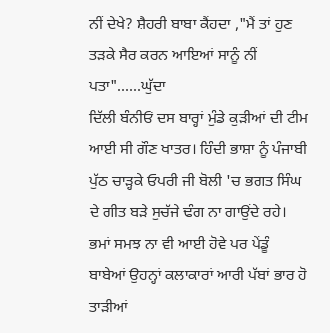ਨੀਂ ਦੇਖੇ? ਸ਼ੈਹਰੀ ਬਾਬਾ ਕੈਂਹਦਾ ,"ਮੈਂ ਤਾਂ ਹੁਣ ਤੜਕੇ ਸੈਰ ਕਰਨ ਆਇਆਂ ਸਾਨੂੰ ਨੀਂ ਪਤਾ"......ਘੁੱਦਾ
ਦਿੱਲੀ ਬੰਨੀਓਂ ਦਸ ਬਾਰ੍ਹਾਂ ਮੁੰਡੇ ਕੁੜੀਆਂ ਦੀ ਟੀਮ ਆਈ ਸੀ ਗੌਣ ਖਾਤਰ। ਹਿੰਦੀ ਭਾਸ਼ਾ ਨੂੰ ਪੰਜਾਬੀ ਪੁੱਠ ਚਾੜ੍ਹਕੇ ਓਪਰੀ ਜੀ ਬੋਲੀ 'ਚ ਭਗਤ ਸਿੰਘ ਦੇ ਗੀਤ ਬੜੇ ਸੁਚੱਜੇ ਢੰਗ ਨਾ ਗਾਉਂਦੇ ਰਹੇ। ਭਮਾਂ ਸਮਝ ਨਾ ਵੀ ਆਈ ਹੋਵੇ ਪਰ ਪੇਂਡੂੰ ਬਾਬੇਆਂ ਉਹਨ੍ਹਾਂ ਕਲਾਕਾਰਾਂ ਆਰੀ ਪੱਬਾਂ ਭਾਰ ਹੋ ਤਾੜੀਆਂ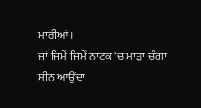ਮਾਰੀਆਂ।
ਜਾਂ ਜਿਮੇਂ ਜਿਮੇਂ ਨਾਟਕ 'ਚ ਮਾੜਾ ਚੰਗਾ ਸੀਨ ਆਉਂਦਾ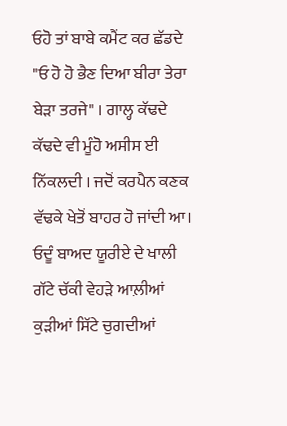ਓਹੋ ਤਾਂ ਬਾਬੇ ਕਮੈਂਟ ਕਰ ਛੱਡਦੇ "ਓ ਹੋ ਹੋ ਭੈਣ ਦਿਆ ਬੀਰਾ ਤੇਰਾ ਬੇੜਾ ਤਰਜੇ" । ਗਾਲ੍ਹ ਕੱਢਦੇ ਕੱਢਦੇ ਵੀ ਮੂੰਹੋ ਅਸੀਸ ਈ ਨਿੱਕਲਦੀ । ਜਦੋਂ ਕਰਪੈਨ ਕਣਕ ਵੱਢਕੇ ਖੇਤੋਂ ਬਾਹਰ ਹੋ ਜਾਂਦੀ ਆ। ਓਦੂੰ ਬਾਅਦ ਯੂਰੀਏ ਦੇ ਖਾਲੀ ਗੱਟੇ ਚੱਕੀ ਵੇਹੜੇ ਆਲ਼ੀਆਂ ਕੁੜੀਆਂ ਸਿੱਟੇ ਚੁਗਦੀਆਂ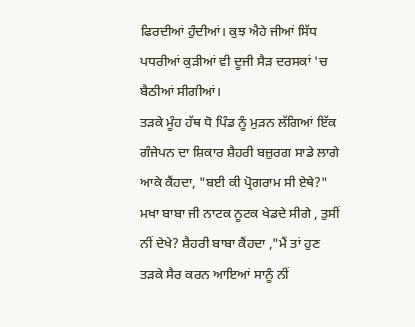ਫਿਰਦੀਆਂ ਹੁੰਦੀਆਂ। ਕੁਝ ਐਹੇ ਜੀਆਂ ਸਿੱਧ ਪਧਰੀਆਂ ਕੁੜੀਆਂ ਵੀ ਦੂਜੀ ਸੈੜ ਦਰਸਕਾਂ 'ਚ ਬੈਠੀਆਂ ਸੀਗੀਆਂ।
ਤੜਕੇ ਮੂੰਹ ਹੱਥ ਧੋ ਪਿੰਡ ਨੂੰ ਮੁੜਨ ਲੱਗਿਆਂ ਇੱਕ ਗੰਜੇਪਨ ਦਾ ਸ਼ਿਕਾਰ ਸ਼ੈਹਰੀ ਬਜ਼ੁਰਗ ਸਾਡੇ ਲਾਗੇ ਆਕੇ ਕੈਂਹਦਾ, "ਬਈ ਕੀ ਪ੍ਰੋਗਰਾਮ ਸੀ ਏਥੇ?" ਮਖਾ ਬਾਬਾ ਜੀ ਨਾਟਕ ਨੂਟਕ ਖੇਡਦੇ ਸੀਗੇ , ਤੁਸੀਂ ਨੀਂ ਦੇਖੇ? ਸ਼ੈਹਰੀ ਬਾਬਾ ਕੈਂਹਦਾ ,"ਮੈਂ ਤਾਂ ਹੁਣ ਤੜਕੇ ਸੈਰ ਕਰਨ ਆਇਆਂ ਸਾਨੂੰ ਨੀਂ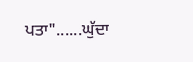ਪਤਾ"......ਘੁੱਦਾ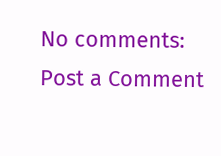No comments:
Post a Comment